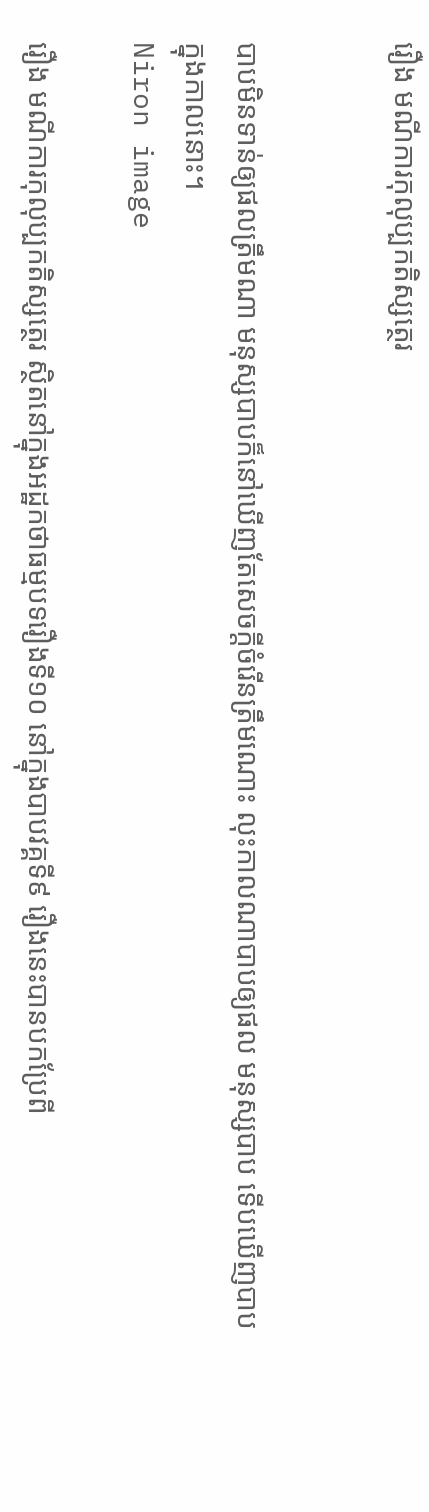រឿង មណីការកុលុប្បកតិស្សត្ថេរ


បាបមិនទាន់ឲ្យផលត្រឹមណា មនុស្សបាបក៏នៅឃើញតែសេចក្តីចំរើនត្រឹមណោះ លុះកាលណាបាបឲ្យផល មនុស្សបាប ទើបឃើញបាបក្នុងកាលនោះ។
Niron image

រឿង មណីការកុលុប្បកតិស្សត្ថេរ ស្ថិតនៅក្នុងអដ្ឋកថាធម្មបទរឿងទី១០ នៅក្នុងបាបវគ្គទី៩ រឿងនេះបានបកប្រែពី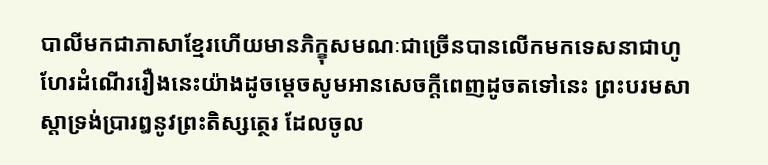បាលីមកជាភាសាខ្មែរហើយមានភិក្ខុសមណៈជាច្រើនបានលើកមកទេសនាជាហូហែរដំណើររឿងនេះយ៉ាងដូចម្តេចសូមអានសេចក្តីពេញដូចតទៅនេះ ព្រះបរមសាស្តាទ្រង់ប្រារឰនូវព្រះតិស្សត្ថេរ ដែលចូល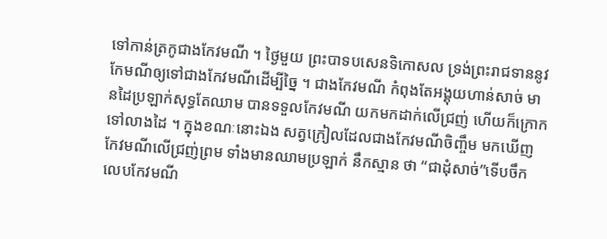ទៅកាន់ត្រកូជាងកែវមណី ។ ថ្ងៃមួយ ព្រះបាទបសេនទិកោសល ទ្រង់ព្រះរាជទាននូវកែមណីឲ្យទៅជាងកែវមណីដើម្បីច្នៃ ។ ជាងកែវមណី កំពុងតែឣង្គុយហាន់សាច់ មានដៃប្រឡាក់សុទ្ធតែឈាម បានទទួលកែវមណី យកមកដាក់លើជ្រញ់ ហើយក៏ក្រោកទៅលាងដៃ ។ ក្នុងខណៈនោះឯង សត្វក្រៀលដែលជាងកែវមណីចិញ្ចឹម មកឃើញកែវមណីលើជ្រញ់ព្រម ទាំងមានឈាមប្រឡាក់ នឹកស្មាន ថា “ជាដុំសាច់”ទើបចឹក លេបកែវមណី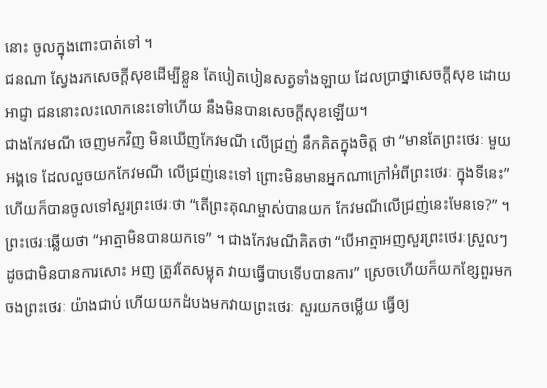នោះ ចូលក្នុងពោះបាត់ទៅ ។
ជនណា ស្វែងរកសេចក្តីសុខដើម្បីខ្លួន តែបៀតបៀនសត្វទាំងឡាយ ដែលប្រាថ្នាសេចក្តីសុខ ដោយអាជ្ញា ជននោះលះលោកនេះទៅហើយ នឹងមិនបានសេចក្តីសុខឡើយ។
ជាងកែវមណី ចេញមកវិញ មិនឃើញកែវមណី លើជ្រញ់ នឹកគិតក្នុងចិត្ត ថា “មានតែព្រះថេរៈ មួយឣង្គទេ ដែលលួចយកកែវមណី លើជ្រញ់នេះទៅ ព្រោះមិនមានឣ្នកណាក្រៅឣំពីព្រះថេរៈ ក្នុងទីនេះ” ហើយក៏បានចូលទៅសួរព្រះថេរៈថា “តើព្រះគុណម្ចាស់បានយក កែវមណីលើជ្រញ់នេះមែនទេ?” ។ ព្រះថេរៈឆ្លើយថា “ឣាត្មាមិនបានយកទេ” ។ ជាងកែវមណីគិតថា “បើអាត្មាឣញសួរព្រះថេរៈស្រួលៗ ដូចជាមិនបានការសោះ ឣញ ត្រូវតែសម្លុត វាយធ្វើបាបទើបបានការ” ស្រេចហើយក៏យកខ្សែពួរមកចងព្រះថេរៈ យ៉ាងជាប់ ហើយយកដំបងមកវាយព្រះថេរៈ សួរយកចម្លើយ ធ្វើឲ្យ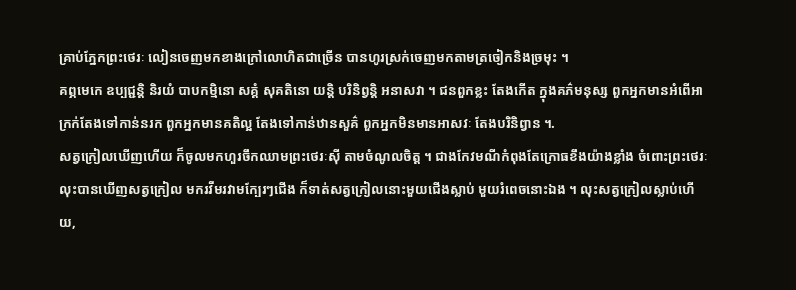គ្រាប់ភ្នែកព្រះថេរៈ លៀនចេញមកខាងក្រៅលោហិតជាច្រើន បានហូរស្រក់ចេញមកតាមត្រចៀកនិងច្រមុះ ។
គព្ភមេកេ ឧប្បជ្ជន្តិ និរយំ បាបកម្មិនោ សគ្គំ សុគតិនោ យន្តិ បរិនិព្វន្តិ ឣនាសវា ។ ជនពួកខ្លះ តែងកើត ក្នុងគភ៌មនុស្ស ពួកឣ្នកមានឣំពើឣាក្រក់តែងទៅកាន់នរក ពួកឣ្នកមានគតិល្អ តែងទៅកាន់ឋានសួគ៌ ពួកឣ្នកមិនមានឣាសវៈ តែងបរិនិព្វាន ។.
សត្វក្រៀលឃើញហើយ ក៏ចូលមកហួរចឹកឈាមព្រះថេរៈស៊ី តាមចំណូលចិត្ត ។ ជាងកែវមណីកំពុងតែក្រោធខឹងយ៉ាងខ្លាំង ចំពោះព្រះថេរៈលុះបានឃើញសត្វក្រៀល មករវីមរវាមក្បែរៗជើង ក៏ទាត់សត្វក្រៀលនោះមួយជើងស្លាប់ មួយរំពេចនោះឯង ។ លុះសត្វក្រៀលស្លាប់ហើយ,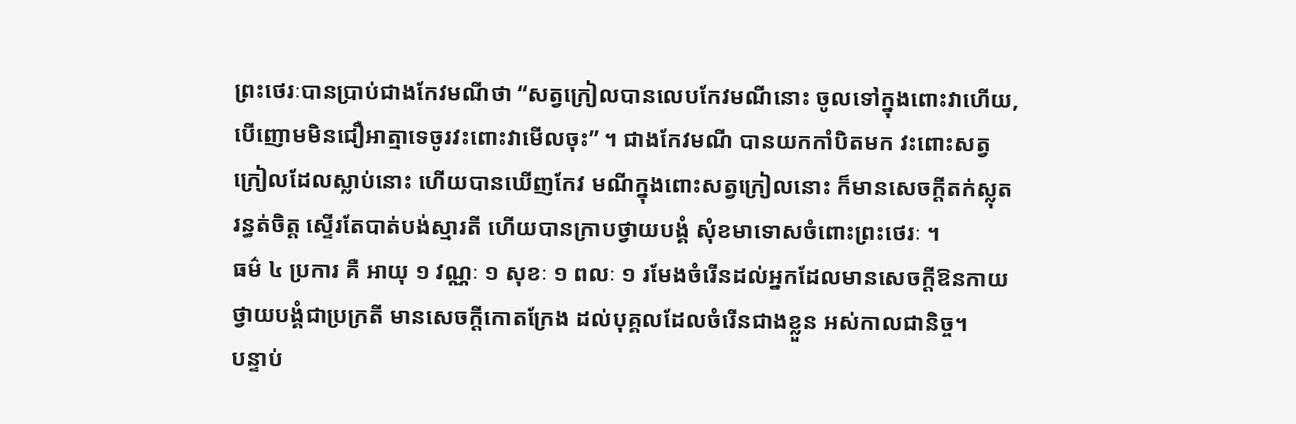ព្រះថេរៈបានប្រាប់ជាងកែវមណីថា “សត្វក្រៀលបានលេបកែវមណីនោះ ចូលទៅក្នុងពោះវាហើយ, បើញោមមិនជឿឣាត្មាទេចូរវះពោះវាមើលចុះ” ។ ជាងកែវមណី បានយកកាំបិតមក វះពោះសត្វក្រៀលដែលស្លាប់នោះ ហើយបានឃើញកែវ មណីក្នុងពោះសត្វក្រៀលនោះ ក៏មានសេចក្តីតក់ស្លុតរន្ធត់ចិត្ត ស្ទើរតែបាត់បង់ស្មារតី ហើយបានក្រាបថ្វាយបង្គំ សុំខមាទោសចំពោះព្រះថេរៈ ។
ធម៌ ៤ ប្រការ គឺ អាយុ ១ វណ្ណៈ ១ សុខៈ ១ ពលៈ ១ រមែងចំរើនដល់អ្នកដែលមានសេចក្តីឱនកាយថ្វាយបង្គំជាប្រក្រតី មានសេចក្តីកោតក្រែង ដល់បុគ្គលដែលចំរើនជាងខ្លួន អស់កាលជានិច្ច។
បន្ទាប់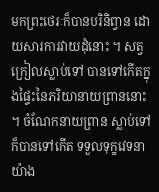មកព្រះថេរៈក៏បានបរិនិព្វាន ដោយសារការវាយដុំនោះ ។ សត្វក្រៀលស្លាប់ទៅ បានទៅកើតក្នុងផ្ទៃះនៃភរិយានាយព្រាននោះ ។ ចំណែកនាយព្រាន ស្លាប់ទៅក៏បានទៅកើត ទទួលទុក្ខវេទនា យ៉ាង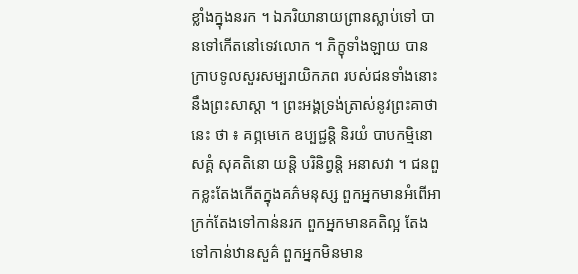ខ្លាំងក្នុងនរក ។ ឯភរិយានាយព្រានស្លាប់ទៅ បានទៅកើតនៅទេវលោក ។ ភិក្ខុទាំងឡាយ បានក្រាបទូលសួរសម្បរាយិកភព របស់ជនទាំងនោះ នឹងព្រះសាស្តា ។ ព្រះឣង្គទ្រង់ត្រាស់នូវព្រះគាថានេះ ថា ៖ គព្ភមេកេ ឧប្បជ្ជន្តិ និរយំ បាបកម្មិនោ សគ្គំ សុគតិនោ យន្តិ បរិនិព្វន្តិ ឣនាសវា ។ ជនពួកខ្លះតែងកើតក្នុងគភ៌មនុស្ស ពួកឣ្នកមានឣំពើឣាក្រក់តែងទៅកាន់នរក ពួកឣ្នកមានគតិល្អ តែងទៅកាន់ឋានសួគ៌ ពួកឣ្នកមិនមាន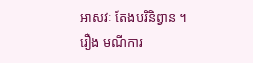ឣាសវៈ តែងបរិនិព្វាន ។
រឿង មណីការ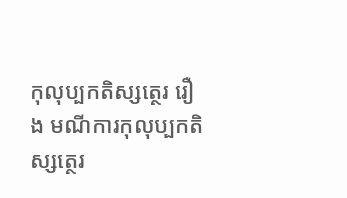កុលុប្បកតិស្សត្ថេរ រឿង មណីការកុលុប្បកតិស្សត្ថេរ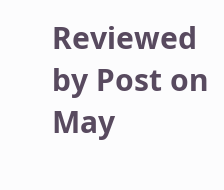Reviewed by Post on May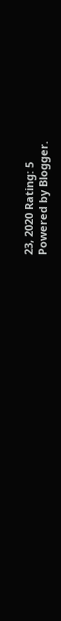23, 2020 Rating: 5
Powered by Blogger.